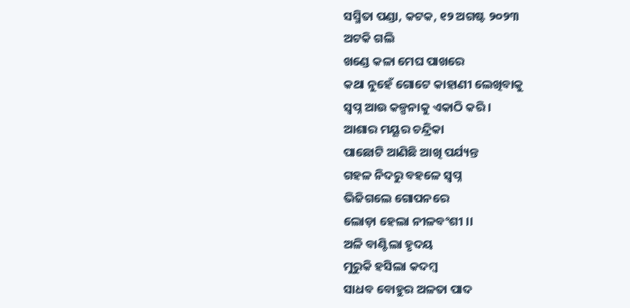ସସ୍ମିତା ପଣ୍ଡା, କଟକ, ୧୨ ଅଗଷ୍ଟ ୨୦୨୩
ଅଟକି ଗଲି
ଖଣ୍ଡେ କଳା ମେଘ ପାଖରେ
କଥା ନୁହେଁ ଗୋଟେ କାହାଣୀ ଲେଖିବାକୁ
ସ୍ବପ୍ନ ଆଉ କଳ୍ପନାକୁ ଏକାଠି କରି ।
ଆଶାର ମୟୂର ଚନ୍ଦ୍ରିକା
ପାଛୋଟି ଆଣିଛି ଆଖି ପର୍ଯ୍ୟନ୍ତ
ଗହଳ ନିଦରୁ ବହଳେ ସ୍ବପ୍ନ
ଭିଜିଗଲେ ଗୋପନରେ
ଲୋଡ଼ା ହେଲା ନୀଳବଂଶୀ ।।
ଅଳି ବାଣ୍ଟିଲା ହୃଦୟ
ମୁରୁକି ହସିଲା କଦମ୍ବ
ସାଧବ ବୋହୁର ଅଳତା ପାଦ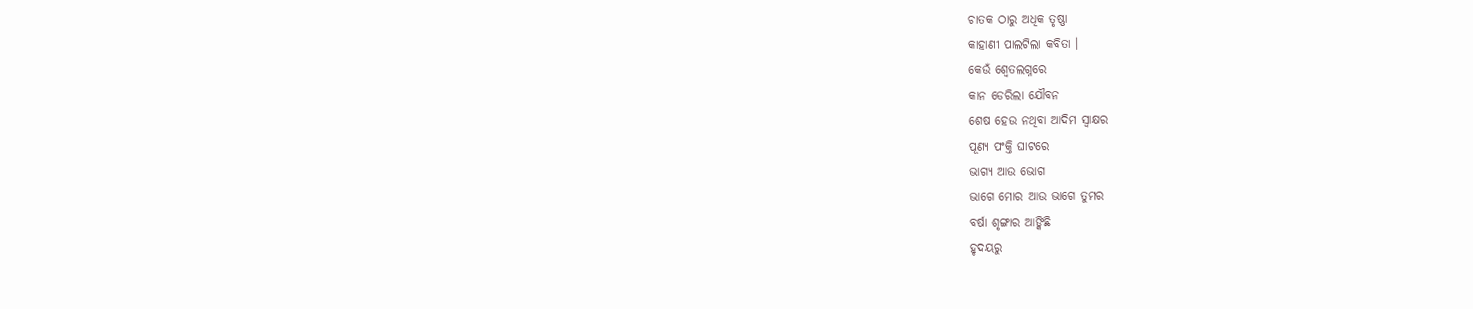ଚାତକ ଠାରୁ ଅଧିକ ତୃଷ୍ଣା
କାହାଣୀ ପାଲଟିଲା କବିତା ।
କେଉଁ ଶ୍ବେତଲଗ୍ନରେ
କାନ ଡେରିଲା ଯୌବନ
ଶେଷ ହେଉ ନଥିବା ଆଦିମ ସ୍ବାକ୍ଷର
ପୂଣ୍ୟ ପଂକ୍ତି ଘାଟରେ
ଭାଗ୍ୟ ଆଉ ଭୋଗ
ଭାଗେ ମୋର ଆଉ ଭାଗେ ତୁମର
ବର୍ଷା ଶୃଙ୍ଗାର ଆଙ୍କିଛି
ହୃଦୟରୁ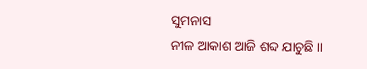ସୁମନାସ
ନୀଳ ଆକାଶ ଆଜି ଶବ୍ଦ ଯାଚୁଛି ।।